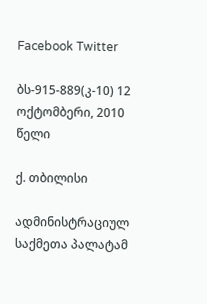Facebook Twitter

ბს-915-889(კ-10) 12 ოქტომბერი, 2010 წელი

ქ. თბილისი

ადმინისტრაციულ საქმეთა პალატამ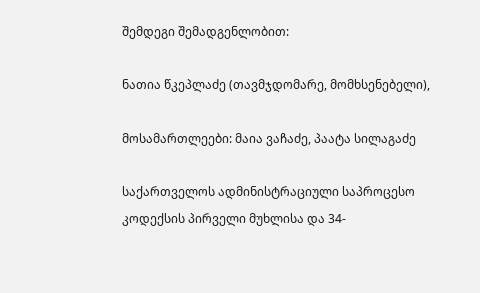შემდეგი შემადგენლობით:

ნათია წკეპლაძე (თავმჯდომარე, მომხსენებელი),

მოსამართლეები: მაია ვაჩაძე, პაატა სილაგაძე

საქართველოს ადმინისტრაციული საპროცესო კოდექსის პირველი მუხლისა და 34-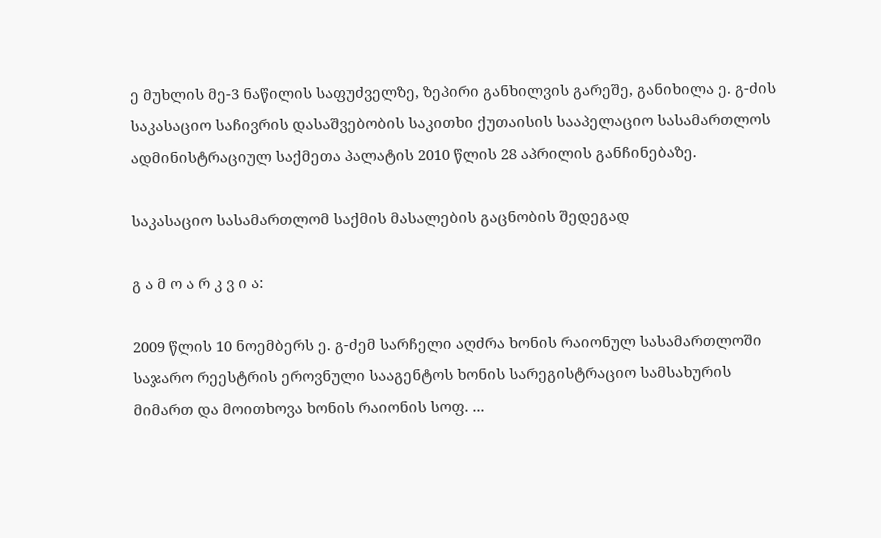ე მუხლის მე-3 ნაწილის საფუძველზე, ზეპირი განხილვის გარეშე, განიხილა ე. გ-ძის საკასაციო საჩივრის დასაშვებობის საკითხი ქუთაისის სააპელაციო სასამართლოს ადმინისტრაციულ საქმეთა პალატის 2010 წლის 28 აპრილის განჩინებაზე.

საკასაციო სასამართლომ საქმის მასალების გაცნობის შედეგად

გ ა მ ო ა რ კ ვ ი ა:

2009 წლის 10 ნოემბერს ე. გ-ძემ სარჩელი აღძრა ხონის რაიონულ სასამართლოში საჯარო რეესტრის ეროვნული სააგენტოს ხონის სარეგისტრაციო სამსახურის მიმართ და მოითხოვა ხონის რაიონის სოფ. ...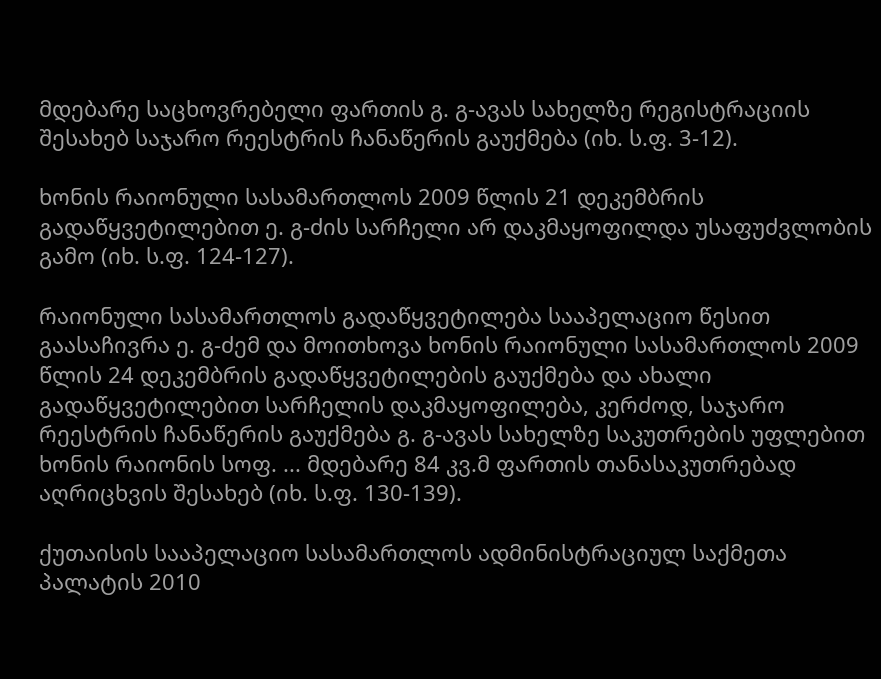მდებარე საცხოვრებელი ფართის გ. გ-ავას სახელზე რეგისტრაციის შესახებ საჯარო რეესტრის ჩანაწერის გაუქმება (იხ. ს.ფ. 3-12).

ხონის რაიონული სასამართლოს 2009 წლის 21 დეკემბრის გადაწყვეტილებით ე. გ-ძის სარჩელი არ დაკმაყოფილდა უსაფუძვლობის გამო (იხ. ს.ფ. 124-127).

რაიონული სასამართლოს გადაწყვეტილება სააპელაციო წესით გაასაჩივრა ე. გ-ძემ და მოითხოვა ხონის რაიონული სასამართლოს 2009 წლის 24 დეკემბრის გადაწყვეტილების გაუქმება და ახალი გადაწყვეტილებით სარჩელის დაკმაყოფილება, კერძოდ, საჯარო რეესტრის ჩანაწერის გაუქმება გ. გ-ავას სახელზე საკუთრების უფლებით ხონის რაიონის სოფ. ... მდებარე 84 კვ.მ ფართის თანასაკუთრებად აღრიცხვის შესახებ (იხ. ს.ფ. 130-139).

ქუთაისის სააპელაციო სასამართლოს ადმინისტრაციულ საქმეთა პალატის 2010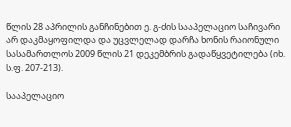წლის 28 აპრილის განჩინებით ე. გ-ძის სააპელაციო საჩივარი არ დაკმაყოფილდა და უცვლელად დარჩა ხონის რაიონული სასამართლოს 2009 წლის 21 დეკემბრის გადაწყვეტილება (იხ. ს.ფ. 207-213).

სააპელაციო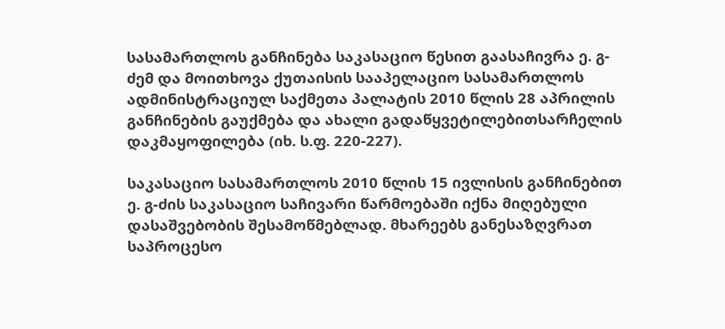სასამართლოს განჩინება საკასაციო წესით გაასაჩივრა ე. გ-ძემ და მოითხოვა ქუთაისის სააპელაციო სასამართლოს ადმინისტრაციულ საქმეთა პალატის 2010 წლის 28 აპრილის განჩინების გაუქმება და ახალი გადაწყვეტილებითსარჩელის დაკმაყოფილება (იხ. ს.ფ. 220-227).

საკასაციო სასამართლოს 2010 წლის 15 ივლისის განჩინებით ე. გ-ძის საკასაციო საჩივარი წარმოებაში იქნა მიღებული დასაშვებობის შესამოწმებლად. მხარეებს განესაზღვრათ საპროცესო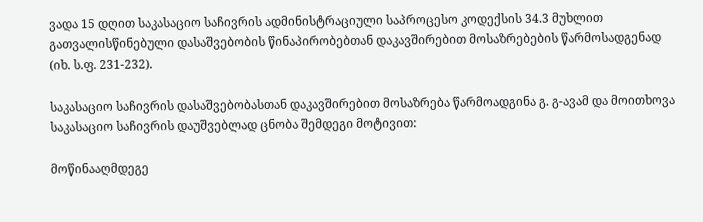ვადა 15 დღით საკასაციო საჩივრის ადმინისტრაციული საპროცესო კოდექსის 34.3 მუხლით გათვალისწინებული დასაშვებობის წინაპირობებთან დაკავშირებით მოსაზრებების წარმოსადგენად (იხ. ს.ფ. 231-232).

საკასაციო საჩივრის დასაშვებობასთან დაკავშირებით მოსაზრება წარმოადგინა გ. გ-ავამ და მოითხოვა საკასაციო საჩივრის დაუშვებლად ცნობა შემდეგი მოტივით:

მოწინააღმდეგე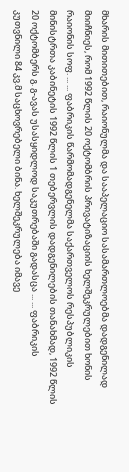მხარის მითითებით, რაიონულმა და სააპელაციო სასამართლოებმა დადგენილად მიიჩნიეს, რომ 1992 წლის 20 ოქტომბრის პრივატიზაციის ხელშეკრულებით ხონის რაიონის სოფ. ... ... ფაბრიკის წარმომადგენელმა საქართველოს რესპუბლიკის მინისტრთა კაბინეტის 1992 წლის 1 თებერვლის დადგენილების თანახმად, 1992 წლის 20 ოქტომბერს გ. გ-ავას უსასყიდლოდ საკუთრებაში გადასცა ... ... ფაბრიკის კუთვნილი 84 კვ.მ საცხოვრებელი ბინა. ხელშეკრულება იმავე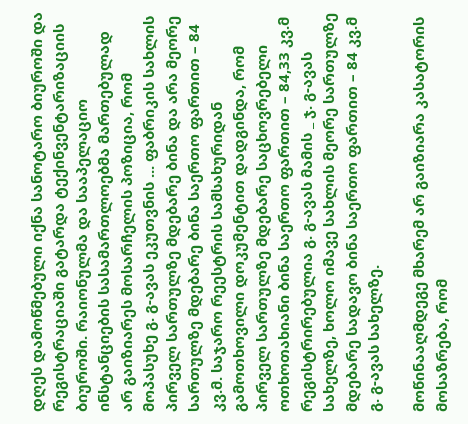დღეს დამოწმებული იქნა სანოტარო ბიუროში და რეგისტრაციაში გატარდა ტექინვენტარიზაციის ბიუროში. რაიონულმა და სააპელაციო ინსტანციების სასამართლოებმა მართებულად არ გაიზიარეს მოსარჩელის პოზიცია, რომ მოპასუხე გ. გ-ავას ეკუთვნის ... ფაბრიკის სახლის პირველ სართულზე მდებარე ბინა და არა მეორე სართულზე მდებარე ბინა საერთო ფართით – 84 კვ.მ. საჯარო რეესტრის სამსახურიდან გამოთხოვილი დოკუმენტით დადგინდა, რომ პირველ სართულზე მდებარე საცხოვრებელი ოთხოთახიანი ბინა საერთო ფართით – 84,33 კვ.მ რეგისტრირებულია გ. გ-ავას მამის _ ჯ. გ-ავას სახელზე, ხოლო იმავე სახლის მეორე სართულზე მდებარე სადავო ბინა საერთო ფართით – 84 კვ.მ გ. გ-ავას სახელზე.

მოწინააღმდეგე მხარემ არ გაიზიარა კასატორის მოსაზრება, რომ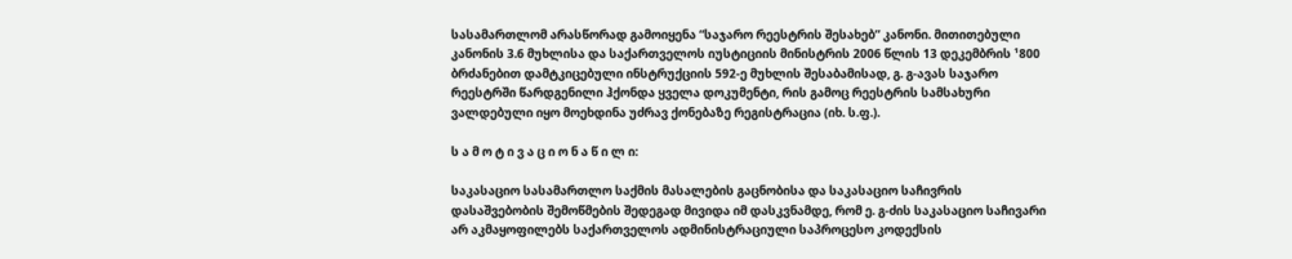სასამართლომ არასწორად გამოიყენა “საჯარო რეესტრის შესახებ” კანონი. მითითებული კანონის 3.6 მუხლისა და საქართველოს იუსტიციის მინისტრის 2006 წლის 13 დეკემბრის ¹800 ბრძანებით დამტკიცებული ინსტრუქციის 592-ე მუხლის შესაბამისად, გ. გ-ავას საჯარო რეესტრში წარდგენილი ჰქონდა ყველა დოკუმენტი, რის გამოც რეესტრის სამსახური ვალდებული იყო მოეხდინა უძრავ ქონებაზე რეგისტრაცია (იხ. ს.ფ.).

ს ა მ ო ტ ი ვ ა ც ი ო ნ ა წ ი ლ ი:

საკასაციო სასამართლო საქმის მასალების გაცნობისა და საკასაციო საჩივრის დასაშვებობის შემოწმების შედეგად მივიდა იმ დასკვნამდე, რომ ე. გ-ძის საკასაციო საჩივარი არ აკმაყოფილებს საქართველოს ადმინისტრაციული საპროცესო კოდექსის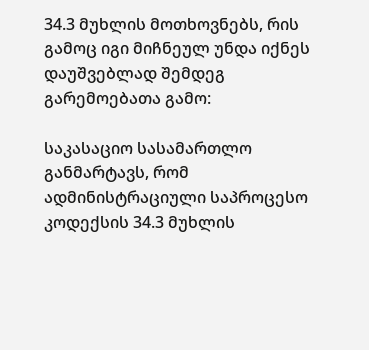34.3 მუხლის მოთხოვნებს, რის გამოც იგი მიჩნეულ უნდა იქნეს დაუშვებლად შემდეგ გარემოებათა გამო:

საკასაციო სასამართლო განმარტავს, რომ ადმინისტრაციული საპროცესო კოდექსის 34.3 მუხლის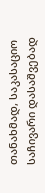თანახმად, საკასაციო საჩივარი დასაშვებად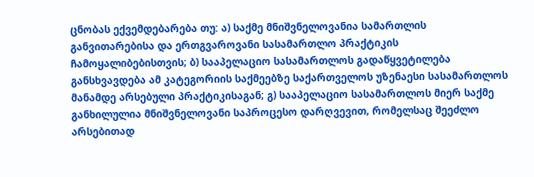ცნობას ექვემდებარება თუ: ა) საქმე მნიშვნელოვანია სამართლის განვითარებისა და ერთგვაროვანი სასამართლო პრაქტიკის ჩამოყალიბებისთვის; ბ) სააპელაციო სასამართლოს გადაწყვეტილება განსხვავდება ამ კატეგორიის საქმეებზე საქართველოს უზენაესი სასამართლოს მანამდე არსებული პრაქტიკისაგან; გ) სააპელაციო სასამართლოს მიერ საქმე განხილულია მნიშვნელოვანი საპროცესო დარღვევით, რომელსაც შეეძლო არსებითად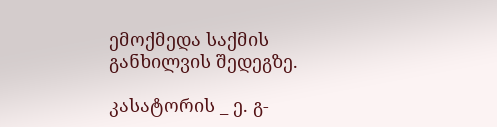ემოქმედა საქმის განხილვის შედეგზე.

კასატორის _ ე. გ-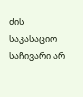ძის საკასაციო საჩივარი არ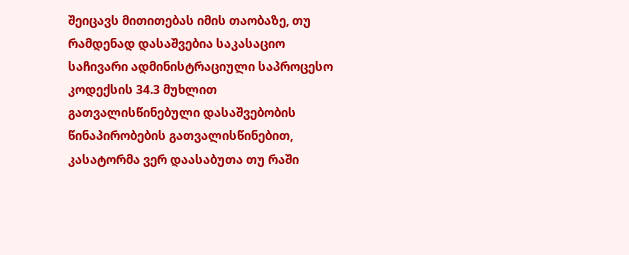შეიცავს მითითებას იმის თაობაზე, თუ რამდენად დასაშვებია საკასაციო საჩივარი ადმინისტრაციული საპროცესო კოდექსის 34.3 მუხლით გათვალისწინებული დასაშვებობის წინაპირობების გათვალისწინებით, კასატორმა ვერ დაასაბუთა თუ რაში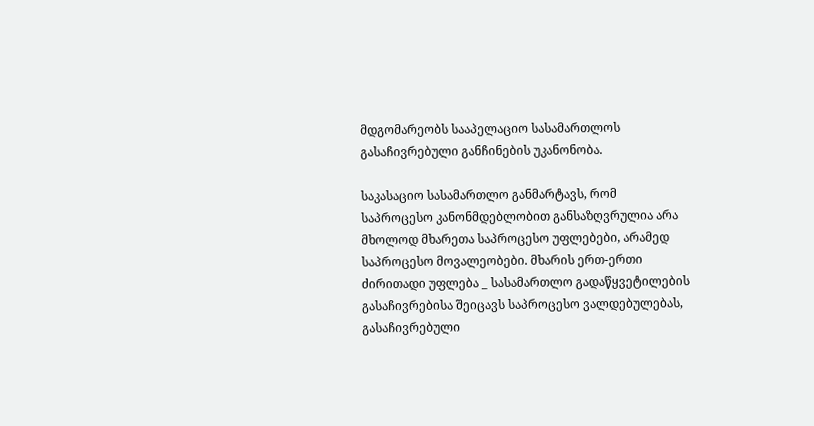მდგომარეობს სააპელაციო სასამართლოს გასაჩივრებული განჩინების უკანონობა.

საკასაციო სასამართლო განმარტავს, რომ საპროცესო კანონმდებლობით განსაზღვრულია არა მხოლოდ მხარეთა საპროცესო უფლებები, არამედ საპროცესო მოვალეობები. მხარის ერთ-ერთი ძირითადი უფლება _ სასამართლო გადაწყვეტილების გასაჩივრებისა შეიცავს საპროცესო ვალდებულებას, გასაჩივრებული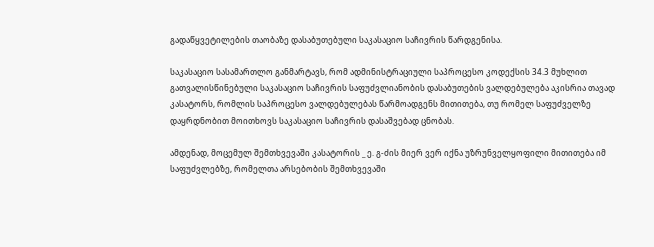გადაწყვეტილების თაობაზე დასაბუთებული საკასაციო საჩივრის წარდგენისა.

საკასაციო სასამართლო განმარტავს, რომ ადმინისტრაციული საპროცესო კოდექსის 34.3 მუხლით გათვალისწინებული საკასაციო საჩივრის საფუძვლიანობის დასაბუთების ვალდებულება აკისრია თავად კასატორს, რომლის საპროცესო ვალდებულებას წარმოადგენს მითითება, თუ რომელ საფუძველზე დაყრდნობით მოითხოვს საკასაციო საჩივრის დასაშვებად ცნობას.

ამდენად, მოცემულ შემთხვევაში კასატორის _ ე. გ-ძის მიერ ვერ იქნა უზრუნველყოფილი მითითება იმ საფუძვლებზე, რომელთა არსებობის შემთხვევაში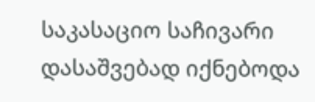საკასაციო საჩივარი დასაშვებად იქნებოდა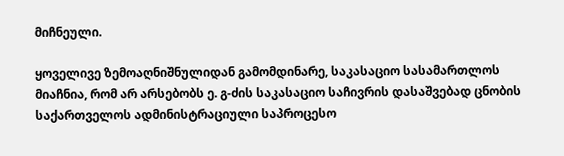მიჩნეული.

ყოველივე ზემოაღნიშნულიდან გამომდინარე, საკასაციო სასამართლოს მიაჩნია, რომ არ არსებობს ე. გ-ძის საკასაციო საჩივრის დასაშვებად ცნობის საქართველოს ადმინისტრაციული საპროცესო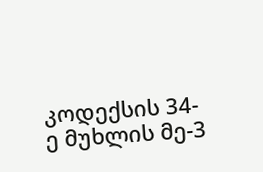კოდექსის 34-ე მუხლის მე-3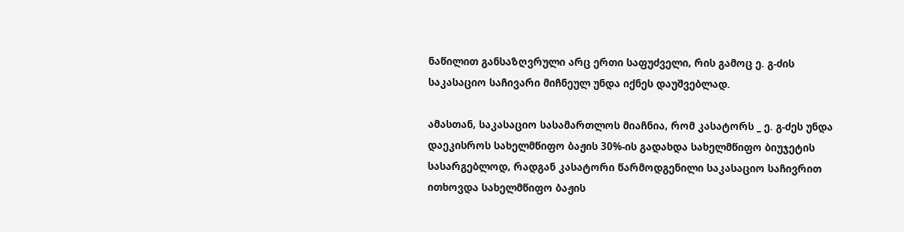ნაწილით განსაზღვრული არც ერთი საფუძველი, რის გამოც ე. გ-ძის საკასაციო საჩივარი მიჩნეულ უნდა იქნეს დაუშვებლად.

ამასთან, საკასაციო სასამართლოს მიაჩნია, რომ კასატორს _ ე. გ-ძეს უნდა დაეკისროს სახელმწიფო ბაჟის 30%-ის გადახდა სახელმწიფო ბიუჯეტის სასარგებლოდ, რადგან კასატორი წარმოდგენილი საკასაციო საჩივრით ითხოვდა სახელმწიფო ბაჟის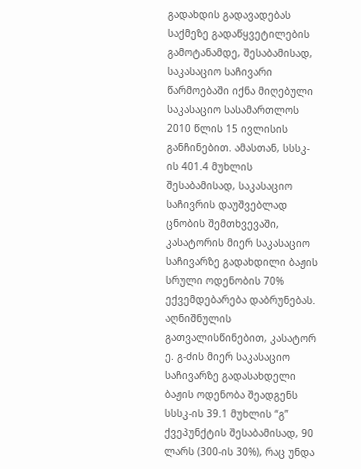გადახდის გადავადებას საქმეზე გადაწყვეტილების გამოტანამდე, შესაბამისად, საკასაციო საჩივარი წარმოებაში იქნა მიღებული საკასაციო სასამართლოს 2010 წლის 15 ივლისის განჩინებით. ამასთან, სსსკ-ის 401.4 მუხლის შესაბამისად, საკასაციო საჩივრის დაუშვებლად ცნობის შემთხვევაში, კასატორის მიერ საკასაციო საჩივარზე გადახდილი ბაჟის სრული ოდენობის 70% ექვემდებარება დაბრუნებას. აღნიშნულის გათვალისწინებით, კასატორ ე. გ-ძის მიერ საკასაციო საჩივარზე გადასახდელი ბაჟის ოდენობა შეადგენს სსსკ-ის 39.1 მუხლის “გ” ქვეპუნქტის შესაბამისად, 90 ლარს (300-ის 30%), რაც უნდა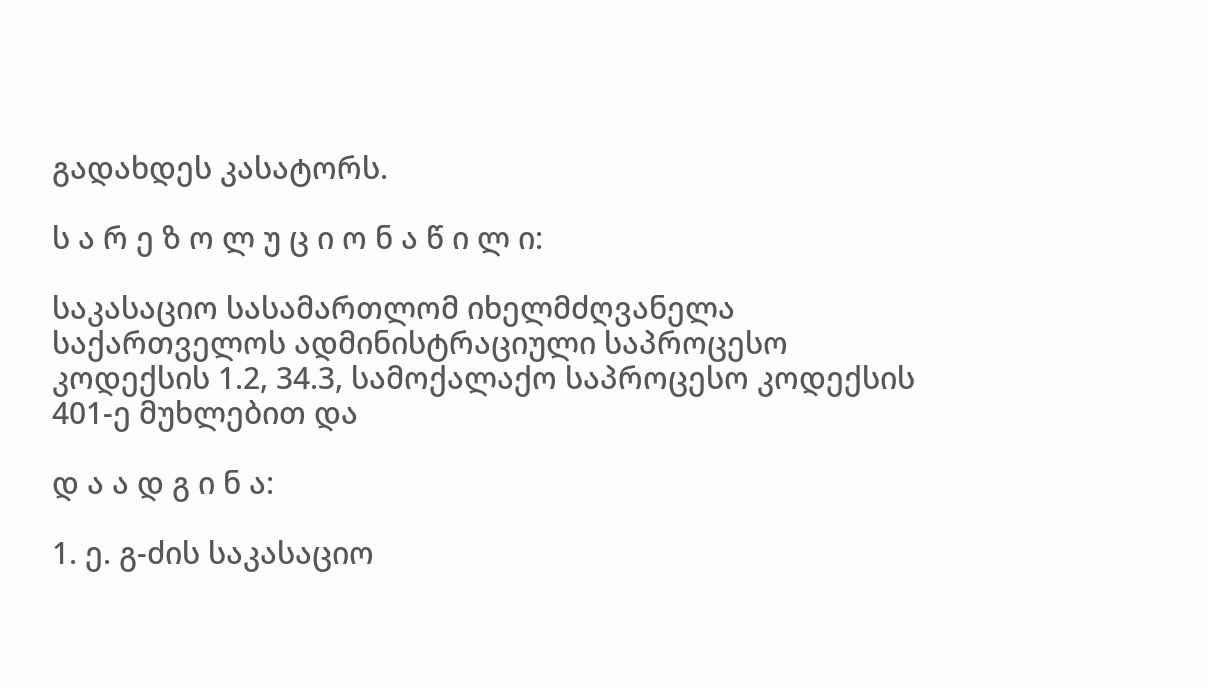გადახდეს კასატორს.

ს ა რ ე ზ ო ლ უ ც ი ო ნ ა წ ი ლ ი:

საკასაციო სასამართლომ იხელმძღვანელა საქართველოს ადმინისტრაციული საპროცესო კოდექსის 1.2, 34.3, სამოქალაქო საპროცესო კოდექსის 401-ე მუხლებით და

დ ა ა დ გ ი ნ ა:

1. ე. გ-ძის საკასაციო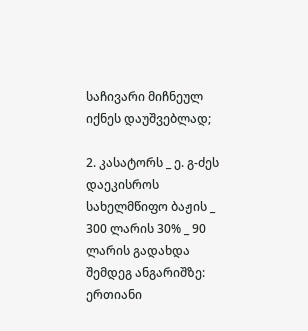საჩივარი მიჩნეულ იქნეს დაუშვებლად;

2. კასატორს _ ე. გ-ძეს დაეკისროს სახელმწიფო ბაჟის _ 300 ლარის 30% _ 90 ლარის გადახდა შემდეგ ანგარიშზე: ერთიანი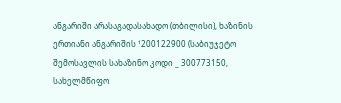ანგარიში არასაგადასახადო (თბილისი), ხაზინის ერთიანი ანგარიშის ¹200122900 (საბიუჯეტო შემოსავლის სახაზინო კოდი _ 300773150, სახელმწიფო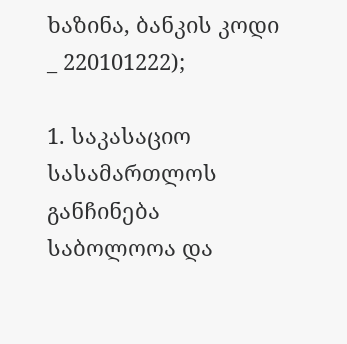ხაზინა, ბანკის კოდი _ 220101222);

1. საკასაციო სასამართლოს განჩინება საბოლოოა და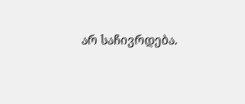არ საჩივრდება.